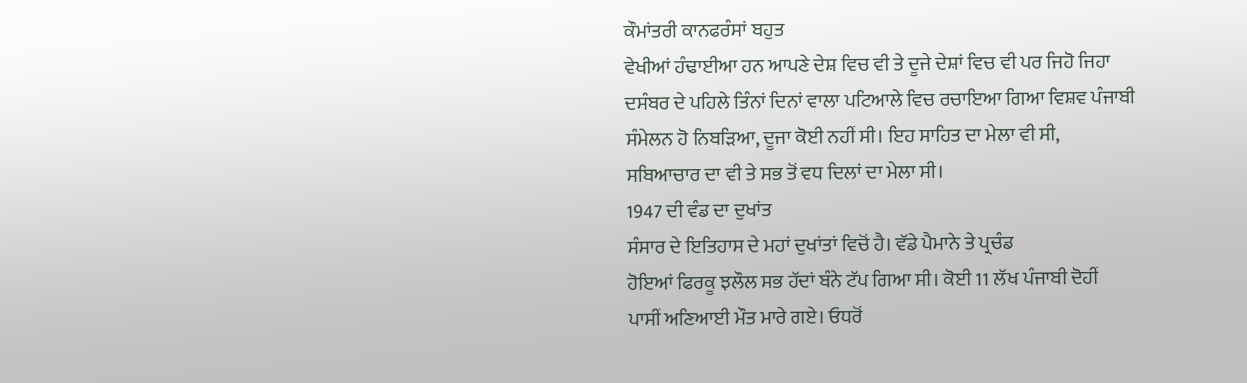ਕੌਮਾਂਤਰੀ ਕਾਨਫਰੰਸਾਂ ਬਹੁਤ
ਵੇਖੀਆਂ ਹੰਢਾਈਆ ਹਨ ਆਪਣੇ ਦੇਸ਼ ਵਿਚ ਵੀ ਤੇ ਦੂਜੇ ਦੇਸ਼ਾਂ ਵਿਚ ਵੀ ਪਰ ਜਿਹੋ ਜਿਹਾ
ਦਸੰਬਰ ਦੇ ਪਹਿਲੇ ਤਿੰਨਾਂ ਦਿਨਾਂ ਵਾਲਾ ਪਟਿਆਲੇ ਵਿਚ ਰਚਾਇਆ ਗਿਆ ਵਿਸ਼ਵ ਪੰਜਾਬੀ
ਸੰਮੇਲਨ ਹੋ ਨਿਬੜਿਆ, ਦੂਜਾ ਕੋਈ ਨਹੀਂ ਸੀ। ਇਹ ਸਾਹਿਤ ਦਾ ਮੇਲਾ ਵੀ ਸੀ,
ਸਬਿਆਚਾਰ ਦਾ ਵੀ ਤੇ ਸਭ ਤੋਂ ਵਧ ਦਿਲਾਂ ਦਾ ਮੇਲਾ ਸੀ।
1947 ਦੀ ਵੰਡ ਦਾ ਦੁਖਾਂਤ
ਸੰਸਾਰ ਦੇ ਇਤਿਹਾਸ ਦੇ ਮਹਾਂ ਦੁਖਾਂਤਾਂ ਵਿਚੋਂ ਹੈ। ਵੱਡੇ ਪੈਮਾਨੇ ਤੇ ਪ੍ਰਚੰਡ
ਹੋਇਆਂ ਫਿਰਕੂ ਝਲੌਲ ਸਭ ਹੱਦਾਂ ਬੰਨੇ ਟੱਪ ਗਿਆ ਸੀ। ਕੋਈ 11 ਲੱਖ ਪੰਜਾਬੀ ਦੋਹੀਂ
ਪਾਸੀਂ ਅਣਿਆਈ ਮੌਤ ਮਾਰੇ ਗਏ। ਓਧਰੋਂ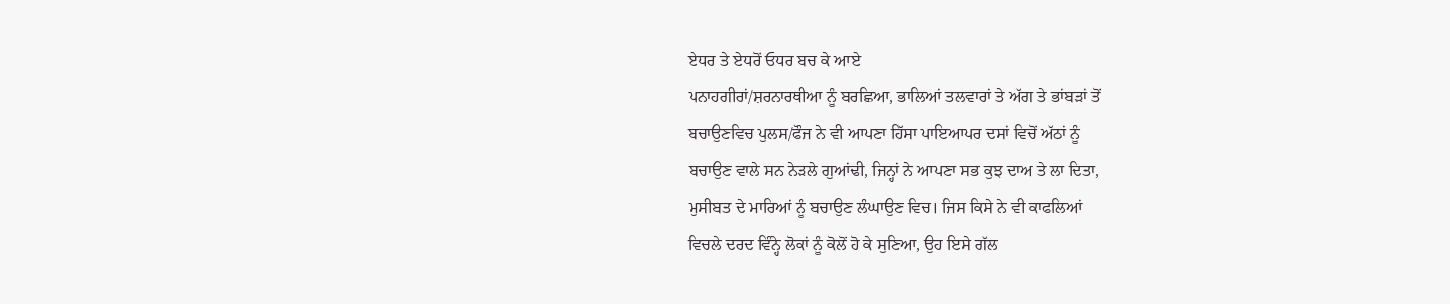ਏਧਰ ਤੇ ਏਧਰੋਂ ਓਧਰ ਬਚ ਕੇ ਆਏ
ਪਨਾਹਗੀਰਾਂ/ਸ਼ਰਨਾਰਥੀਆ ਨੂੰ ਬਰਛਿਆ, ਭਾਲਿਆਂ ਤਲਵਾਰਾਂ ਤੇ ਅੱਗ ਤੇ ਭਾਂਬੜਾਂ ਤੋਂ
ਬਚਾਉਣਵਿਚ ਪੁਲਸ/ਫੌਜ ਨੇ ਵੀ ਆਪਣਾ ਹਿੱਸਾ ਪਾਇਆਪਰ ਦਸਾਂ ਵਿਚੋਂ ਅੱਠਾਂ ਨੂੰ
ਬਚਾਉਣ ਵਾਲੇ ਸਨ ਨੇੜਲੇ ਗੁਆਂਢੀ, ਜਿਨ੍ਹਾਂ ਨੇ ਆਪਣਾ ਸਭ ਕੁਝ ਦਾਅ ਤੇ ਲਾ ਦਿਤਾ,
ਮੁਸੀਬਤ ਦੇ ਮਾਰਿਆਂ ਨੂੰ ਬਚਾਉਣ ਲੰਘਾਉਣ ਵਿਚ। ਜਿਸ ਕਿਸੇ ਨੇ ਵੀ ਕਾਫਲਿਆਂ
ਵਿਚਲੇ ਦਰਦ ਵਿੰਨ੍ਹੇ ਲੋਕਾਂ ਨੂੰ ਕੋਲੋਂ ਹੋ ਕੇ ਸੁਣਿਆ, ਉਹ ਇਸੇ ਗੱਲ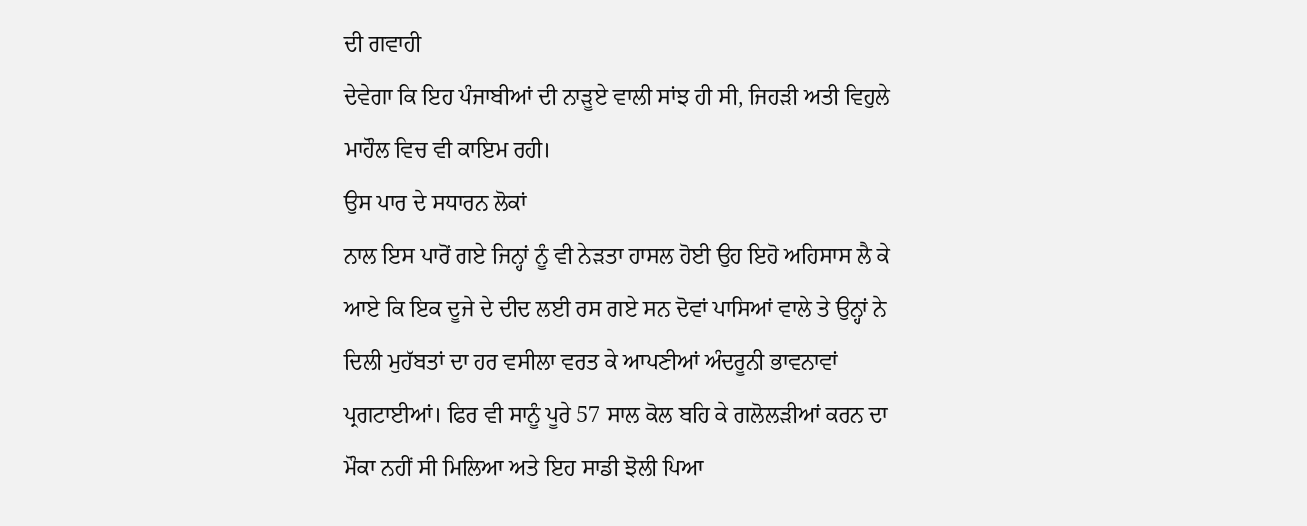ਦੀ ਗਵਾਹੀ
ਦੇਵੇਗਾ ਕਿ ਇਹ ਪੰਜਾਬੀਆਂ ਦੀ ਨਾੜੂਏ ਵਾਲੀ ਸਾਂਝ ਹੀ ਸੀ, ਜਿਹੜੀ ਅਤੀ ਵਿਹੁਲੇ
ਮਾਹੌਲ ਵਿਚ ਵੀ ਕਾਇਮ ਰਹੀ।
ਉਸ ਪਾਰ ਦੇ ਸਧਾਰਨ ਲੋਕਾਂ
ਨਾਲ ਇਸ ਪਾਰੋਂ ਗਏ ਜਿਨ੍ਹਾਂ ਨੂੰ ਵੀ ਨੇੜਤਾ ਹਾਸਲ ਹੋਈ ਉਹ ਇਹੋ ਅਹਿਸਾਸ ਲੈ ਕੇ
ਆਏ ਕਿ ਇਕ ਦੂਜੇ ਦੇ ਦੀਦ ਲਈ ਰਸ ਗਏ ਸਨ ਦੋਵਾਂ ਪਾਸਿਆਂ ਵਾਲੇ ਤੇ ਉਨ੍ਹਾਂ ਨੇ
ਦਿਲੀ ਮੁਹੱਬਤਾਂ ਦਾ ਹਰ ਵਸੀਲਾ ਵਰਤ ਕੇ ਆਪਣੀਆਂ ਅੰਦਰੂਨੀ ਭਾਵਨਾਵਾਂ
ਪ੍ਰਗਟਾਈਆਂ। ਫਿਰ ਵੀ ਸਾਨੂੰ ਪੂਰੇ 57 ਸਾਲ ਕੋਲ ਬਹਿ ਕੇ ਗਲੋਲੜੀਆਂ ਕਰਨ ਦਾ
ਮੌਕਾ ਨਹੀਂ ਸੀ ਮਿਲਿਆ ਅਤੇ ਇਹ ਸਾਡੀ ਝੋਲੀ ਪਿਆ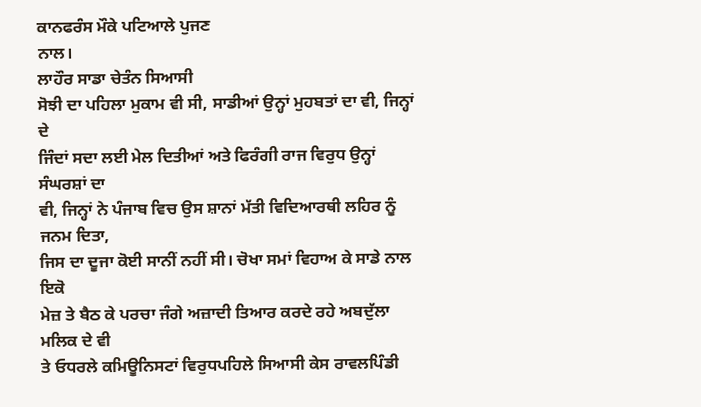ਕਾਨਫਰੰਸ ਮੌਕੇ ਪਟਿਆਲੇ ਪੁਜਣ
ਨਾਲ।
ਲਾਹੌਰ ਸਾਡਾ ਚੇਤੰਨ ਸਿਆਸੀ
ਸੋਝੀ ਦਾ ਪਹਿਲਾ ਮੁਕਾਮ ਵੀ ਸੀ, ਸਾਡੀਆਂ ਉਨ੍ਹਾਂ ਮੁਹਬਤਾਂ ਦਾ ਵੀ, ਜਿਨ੍ਹਾਂ ਦੇ
ਜਿੰਦਾਂ ਸਦਾ ਲਈ ਮੇਲ ਦਿਤੀਆਂ ਅਤੇ ਫਿਰੰਗੀ ਰਾਜ ਵਿਰੁਧ ਉਨ੍ਹਾਂ ਸੰਘਰਸ਼ਾਂ ਦਾ
ਵੀ, ਜਿਨ੍ਹਾਂ ਨੇ ਪੰਜਾਬ ਵਿਚ ਉਸ ਸ਼ਾਨਾਂ ਮੱਤੀ ਵਿਦਿਆਰਥੀ ਲਹਿਰ ਨੂੰ ਜਨਮ ਦਿਤਾ,
ਜਿਸ ਦਾ ਦੂਜਾ ਕੋਈ ਸਾਨੀਂ ਨਹੀਂ ਸੀ। ਚੋਖਾ ਸਮਾਂ ਵਿਹਾਅ ਕੇ ਸਾਡੇ ਨਾਲ ਇਕੋ
ਮੇਜ਼ ਤੇ ਬੈਠ ਕੇ ਪਰਚਾ ਜੰਗੇ ਅਜ਼ਾਦੀ ਤਿਆਰ ਕਰਦੇ ਰਹੇ ਅਬਦੁੱਲਾ ਮਲਿਕ ਦੇ ਵੀ
ਤੇ ਓਧਰਲੇ ਕਮਿਊਨਿਸਟਾਂ ਵਿਰੁਧਪਹਿਲੇ ਸਿਆਸੀ ਕੇਸ ਰਾਵਲਪਿੰਡੀ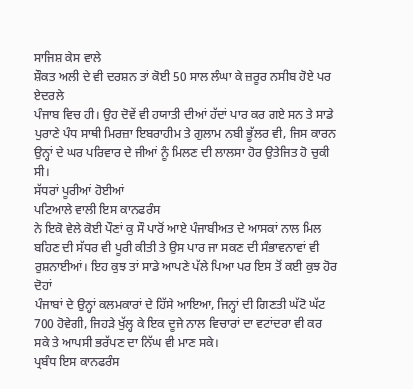ਸਾਜਿਸ਼ ਕੇਸ ਵਾਲੇ
ਸ਼ੌਕਤ ਅਲੀ ਦੇ ਵੀ ਦਰਸ਼ਨ ਤਾਂ ਕੋਈ 50 ਸਾਲ ਲੰਘਾ ਕੇ ਜ਼ਰੂਰ ਨਸੀਬ ਹੋਏ ਪਰ ਏਦਰਲੇ
ਪੰਜਾਬ ਵਿਚ ਹੀ। ਉਹ ਦੋਵੇਂ ਵੀ ਹਯਾਤੀ ਦੀਆਂ ਹੱਦਾਂ ਪਾਰ ਕਰ ਗਏ ਸਨ ਤੇ ਸਾਡੇ
ਪੁਰਾਣੇ ਪੰਧ ਸਾਥੀ ਮਿਰਜ਼ਾ ਇਬਰਾਹੀਮ ਤੇ ਗੁਲਾਮ ਨਬੀ ਭੂੱਲਰ ਵੀ, ਜਿਸ ਕਾਰਨ
ਉਨ੍ਹਾਂ ਦੇ ਘਰ ਪਰਿਵਾਰ ਦੇ ਜੀਆਂ ਨੂੰ ਮਿਲਣ ਦੀ ਲਾਲਸਾ ਹੋਰ ਉਤੇਜਿਤ ਹੋ ਚੁਕੀ
ਸੀ।
ਸੱਧਰਾਂ ਪੂਰੀਆਂ ਹੋਈਆਂ
ਪਟਿਆਲੇ ਵਾਲੀ ਇਸ ਕਾਨਫਰੰਸ
ਨੇ ਇਕੋ ਵੇਲੇ ਕੋਈ ਪੌਣਾਂ ਕੁ ਸੌ ਪਾਰੋਂ ਆਏ ਪੰਜਾਬੀਅਤ ਦੇ ਆਸਕਾਂ ਨਾਲ ਮਿਲ
ਬਹਿਣ ਦੀ ਸੱਧਰ ਵੀ ਪੂਰੀ ਕੀਤੀ ਤੇ ਉਸ ਪਾਰ ਜਾ ਸਕਣ ਦੀ ਸੰਭਾਵਨਾਵਾਂ ਵੀ
ਰੁਸ਼ਨਾਈਆਂ। ਇਹ ਕੁਝ ਤਾਂ ਸਾਡੇ ਆਪਣੇ ਪੱਲੇ ਪਿਆ ਪਰ ਇਸ ਤੋਂ ਕਈ ਕੁਝ ਹੋਰ ਦੋਹਾਂ
ਪੰਜਾਬਾਂ ਦੇ ਉਨ੍ਹਾਂ ਕਲਮਕਾਰਾਂ ਦੇ ਹਿੱਸੇ ਆਇਆ, ਜਿਨ੍ਹਾਂ ਦੀ ਗਿਣਤੀ ਘੱਟੋ ਘੱਟ
700 ਹੋਵੇਗੀ, ਜਿਹੜੇ ਖੁੱਲ੍ਹ ਕੇ ਇਕ ਦੂਜੇ ਨਾਲ ਵਿਚਾਰਾਂ ਦਾ ਵਟਾਂਦਰਾ ਵੀ ਕਰ
ਸਕੇ ਤੇ ਆਪਸੀ ਭਰੱਪਣ ਦਾ ਨਿੱਘ ਵੀ ਮਾਣ ਸਕੇ।
ਪ੍ਰਬੰਧ ਇਸ ਕਾਨਫਰੰਸ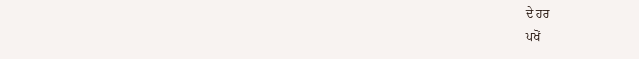ਦੇ ਹਰ
ਪਖੋਂ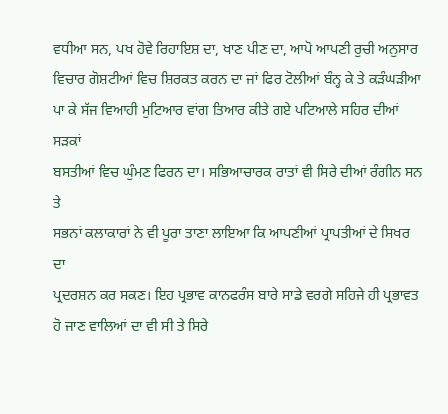ਵਧੀਆ ਸਨ, ਪਖ ਹੋਵੇ ਰਿਹਾਇਸ਼ ਦਾ, ਖਾਣ ਪੀਣ ਦਾ, ਆਪੋ ਆਪਣੀ ਰੁਚੀ ਅਨੁਸਾਰ
ਵਿਚਾਰ ਗੋਸ਼ਟੀਆਂ ਵਿਚ ਸ਼ਿਰਕਤ ਕਰਨ ਦਾ ਜਾਂ ਫਿਰ ਟੋਲੀਆਂ ਬੰਨ੍ਹ ਕੇ ਤੇ ਕੜੰਘੜੀਆ
ਪਾ ਕੇ ਸੱਜ ਵਿਆਹੀ ਮੁਟਿਆਰ ਵਾਂਗ ਤਿਆਰ ਕੀਤੇ ਗਏ ਪਟਿਆਲੇ ਸਹਿਰ ਦੀਆਂ ਸੜਕਾਂ
ਬਸਤੀਆਂ ਵਿਚ ਘੁੰਮਣ ਫਿਰਨ ਦਾ। ਸਭਿਆਚਾਰਕ ਰਾਤਾਂ ਵੀ ਸਿਰੇ ਦੀਆਂ ਰੰਗੀਨ ਸਨ ਤੇ
ਸਭਨਾਂ ਕਲਾਕਾਰਾਂ ਨੇ ਵੀ ਪੂਰਾ ਤਾਣਾ ਲਾਇਆ ਕਿ ਆਪਣੀਆਂ ਪ੍ਰਾਪਤੀਆਂ ਦੇ ਸਿਖਰ ਦਾ
ਪ੍ਰਦਰਸ਼ਨ ਕਰ ਸਕਣ। ਇਹ ਪ੍ਰਭਾਵ ਕਾਨਫਰੰਸ ਬਾਰੇ ਸਾਡੇ ਵਰਗੇ ਸਹਿਜੇ ਹੀ ਪ੍ਰਭਾਵਤ
ਹੋ ਜਾਣ ਵਾਲਿਆਂ ਦਾ ਵੀ ਸੀ ਤੇ ਸਿਰੇ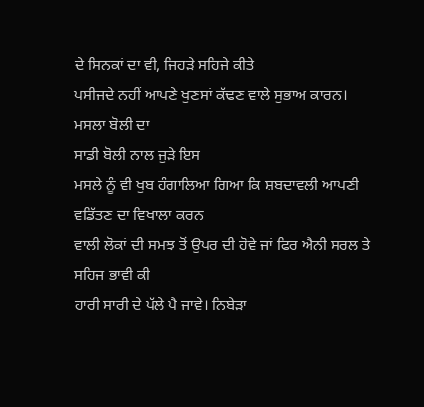ਦੇ ਸਿਨਕਾਂ ਦਾ ਵੀ, ਜਿਹੜੇ ਸਹਿਜੇ ਕੀਤੇ
ਪਸੀਜਦੇ ਨਹੀਂ ਆਪਣੇ ਖੁਣਸਾਂ ਕੱਢਣ ਵਾਲੇ ਸੁਭਾਅ ਕਾਰਨ।
ਮਸਲਾ ਬੋਲੀ ਦਾ
ਸਾਡੀ ਬੋਲੀ ਨਾਲ ਜੁੜੇ ਇਸ
ਮਸਲੇ ਨੂੰ ਵੀ ਖੁਬ ਹੰਗਾਲਿਆ ਗਿਆ ਕਿ ਸ਼ਬਦਾਵਲੀ ਆਪਣੀ ਵਡਿੱਤਣ ਦਾ ਵਿਖਾਲਾ ਕਰਨ
ਵਾਲੀ ਲੋਕਾਂ ਦੀ ਸਮਝ ਤੋਂ ਉਪਰ ਦੀ ਹੋਵੇ ਜਾਂ ਫਿਰ ਐਨੀ ਸਰਲ ਤੇ ਸਹਿਜ ਭਾਵੀ ਕੀ
ਹਾਰੀ ਸਾਰੀ ਦੇ ਪੱਲੇ ਪੈ ਜਾਵੇ। ਨਿਬੇੜਾ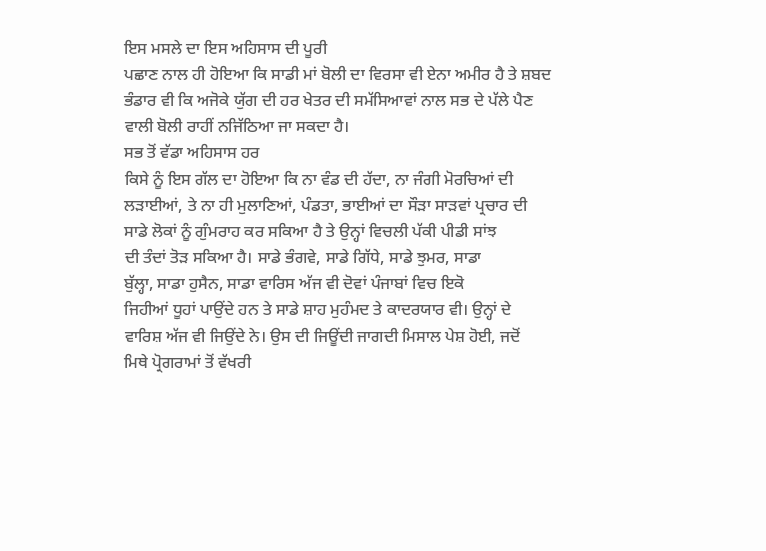ਇਸ ਮਸਲੇ ਦਾ ਇਸ ਅਹਿਸਾਸ ਦੀ ਪੂਰੀ
ਪਛਾਣ ਨਾਲ ਹੀ ਹੋਇਆ ਕਿ ਸਾਡੀ ਮਾਂ ਬੋਲੀ ਦਾ ਵਿਰਸਾ ਵੀ ਏਨਾ ਅਮੀਰ ਹੈ ਤੇ ਸ਼ਬਦ
ਭੰਡਾਰ ਵੀ ਕਿ ਅਜੋਕੇ ਯੁੱਗ ਦੀ ਹਰ ਖੇਤਰ ਦੀ ਸਮੱਸਿਆਵਾਂ ਨਾਲ ਸਭ ਦੇ ਪੱਲੇ ਪੈਣ
ਵਾਲੀ ਬੋਲੀ ਰਾਹੀਂ ਨਜਿੱਠਿਆ ਜਾ ਸਕਦਾ ਹੈ।
ਸਭ ਤੋਂ ਵੱਡਾ ਅਹਿਸਾਸ ਹਰ
ਕਿਸੇ ਨੂੰ ਇਸ ਗੱਲ ਦਾ ਹੋਇਆ ਕਿ ਨਾ ਵੰਡ ਦੀ ਹੱਦਾ, ਨਾ ਜੰਗੀ ਮੋਰਚਿਆਂ ਦੀ
ਲੜਾਈਆਂ, ਤੇ ਨਾ ਹੀ ਮੁਲਾਣਿਆਂ, ਪੰਡਤਾ, ਭਾਈਆਂ ਦਾ ਸੌੜਾ ਸਾੜਵਾਂ ਪ੍ਰਚਾਰ ਦੀ
ਸਾਡੇ ਲੋਕਾਂ ਨੂੰ ਗੁੰਮਰਾਹ ਕਰ ਸਕਿਆ ਹੈ ਤੇ ਉਨ੍ਹਾਂ ਵਿਚਲੀ ਪੱਕੀ ਪੀਡੀ ਸਾਂਝ
ਦੀ ਤੰਦਾਂ ਤੋੜ ਸਕਿਆ ਹੈ। ਸਾਡੇ ਭੰਗਵੇ, ਸਾਡੇ ਗਿੱਧੇ, ਸਾਡੇ ਝੁਮਰ, ਸਾਡਾ
ਬੁੱਲ੍ਹਾ, ਸਾਡਾ ਹੁਸੈਨ, ਸਾਡਾ ਵਾਰਿਸ ਅੱਜ ਵੀ ਦੋਵਾਂ ਪੰਜਾਬਾਂ ਵਿਚ ਇਕੋ
ਜਿਹੀਆਂ ਧੂਹਾਂ ਪਾਉਂਦੇ ਹਨ ਤੇ ਸਾਡੇ ਸ਼ਾਹ ਮੁਹੰਮਦ ਤੇ ਕਾਦਰਯਾਰ ਵੀ। ਉਨ੍ਹਾਂ ਦੇ
ਵਾਰਿਸ਼ ਅੱਜ ਵੀ ਜਿਉਂਦੇ ਨੇ। ਉਸ ਦੀ ਜਿਊਂਦੀ ਜਾਗਦੀ ਮਿਸਾਲ ਪੇਸ਼ ਹੋਈ, ਜਦੋਂ
ਮਿਥੇ ਪ੍ਰੋਗਰਾਮਾਂ ਤੋਂ ਵੱਖਰੀ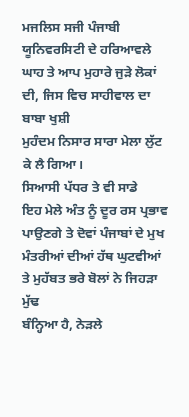ਮਜਲਿਸ ਸਜੀ ਪੰਜਾਬੀ ਯੂਨਿਵਰਸਿਟੀ ਦੇ ਹਰਿਆਵਲੇ
ਘਾਹ ਤੇ ਆਪ ਮੁਹਾਰੇ ਜੁੜੇ ਲੋਕਾਂ ਦੀ, ਜਿਸ ਵਿਚ ਸਾਹੀਵਾਲ ਦਾ ਬਾਬਾ ਖੁਸ਼ੀ
ਮੁਹੰਦਮ ਨਿਸਾਰ ਸਾਰਾ ਮੇਲਾ ਲੁੱਟ ਕੇ ਲੈ ਗਿਆ।
ਸਿਆਸੀ ਪੱਧਰ ਤੇ ਵੀ ਸਾਡੇ
ਇਹ ਮੇਲੇ ਅੰਤ ਨੂੰ ਦੂਰ ਰਸ ਪ੍ਰਭਾਵ ਪਾਉਣਗੇ ਤੇ ਦੋਵਾਂ ਪੰਜਾਬਾਂ ਦੇ ਮੁਖ
ਮੰਤਰੀਆਂ ਦੀਆਂ ਹੱਥ ਘੁਟਵੀਆਂ ਤੇ ਮੁਹੱਬਤ ਭਰੇ ਬੋਲਾਂ ਨੇ ਜਿਹੜਾ ਮੁੱਢ
ਬੰਨ੍ਹਿਆ ਹੈ, ਨੇੜਲੇ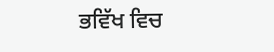ਭਵਿੱਖ ਵਿਚ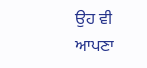ਉਹ ਵੀ ਆਪਣਾ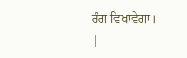ਰੰਗ ਵਿਖਾਵੇਗਾ।
|